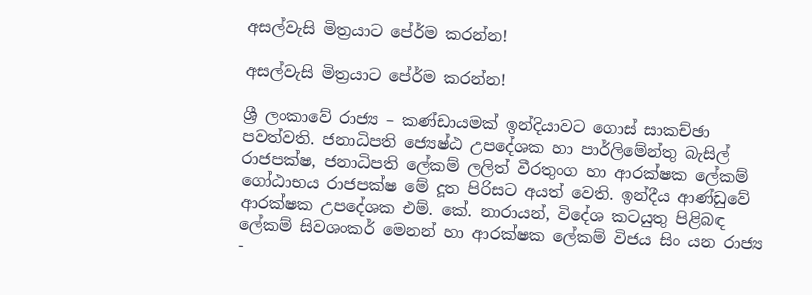අසල්වැසි මිත්‍රයාට පේ‍ර්ම කරන්න!

අසල්වැසි මිත්‍රයාට පේ‍ර්ම කරන්න!

ශ්‍රී ලංකාවේ රාජ්‍ය – කණ්ඩායමක් ඉන්දියාවට ගොස් සාකච්ඡා පවත්වති. ජනාධිපති ජ්‍යෙෂ්ඨ උපදේශක හා පාර්ලිමේන්තු බැසිල් රාජපක්ෂ, ජනාධිපති ලේකම් ලලිත් වීරතුංග හා ආරක්ෂක ලේකම් ගෝඨාභය රාජපක්ෂ මේ දූත පිරිසට අයත් වෙති. ඉන්දීය ආණ්ඩුවේ ආරක්ෂක උපදේශක එම්. කේ. නාරායන්, විදේශ කටයුතු පිළිබඳ ලේකම් සිවශංකර් මෙනන් හා ආරක්ෂක ලේකම් විජය සිං යන රාජ්‍ය -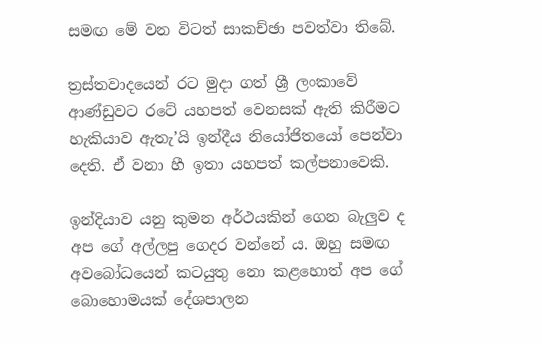සමඟ මේ වන විටත් සාකච්ඡා පවත්වා තිබේ.

ත්‍රස්තවාදයෙන් රට මුදා ගත් ශ්‍රී ලංකාවේ ආණ්ඩුවට රටේ යහපත් වෙනසක් ඇති කිරීමට හැකියාව ඇතැ’යි ඉන්දීය නියෝජිතයෝ පෙන්වා දෙති. ඒ වනා හී ඉතා යහපත් කල්පනාවෙකි.

ඉන්දියාව යනු කුමන අර්ථයකින් ගෙන බැලුව ද අප ගේ අල්ලපු ගෙදර වන්නේ ය. ඔහු සමඟ අවබෝධයෙන් කටයුතු නො කළහොත් අප ගේ බොහොමයක් දේශපාලන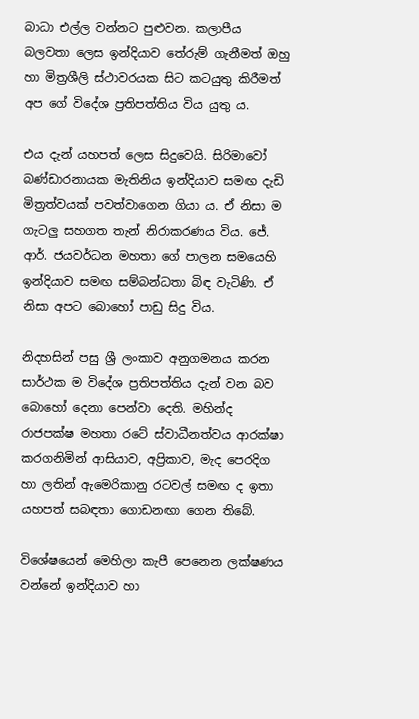බාධා එල්ල වන්නට පුළුවන. කලාපීය බලවතා ලෙස ඉන්දියාව තේරුම් ගැනීමත් ඔහු හා මිත්‍රශීලි ස්ථාවරයක සිට කටයුතු කිරීමත් අප ගේ විදේශ ප්‍රතිපත්තිය විය යුතු ය.

එය දැන් යහපත් ලෙස සිදුවෙයි. සිරිමාවෝ බණ්ඩාරනායක මැතිනිය ඉන්දියාව සමඟ දැඩි මිත්‍රත්වයක් පවත්වාගෙන ගියා ය. ඒ නිසා ම ගැටලු සහගත තැන් නිරාකරණය විය. ජේ. ආර්. ජයවර්ධන මහතා ගේ පාලන සමයෙහි ඉන්දියාව සමඟ සම්බන්ධතා බිඳ වැටිණි. ඒ නිසා අපට බොහෝ පාඩු සිදු විය.

නිදහසින් පසු ශ්‍රී ලංකාව අනුගමනය කරන සාර්ථක ම විදේශ ප්‍රතිපත්තිය දැන් වන බව බොහෝ දෙනා පෙන්වා දෙති. මහින්ද රාජපක්ෂ මහතා රටේ ස්වාධීනත්වය ආරක්ෂා කරගනිමින් ආසියාව, අප්‍රිකාව, මැද පෙරදිග හා ලතින් ඇමෙරිකානු රටවල් සමඟ ද ඉතා යහපත් සබඳතා ගොඩනඟා ගෙන තිබේ.

විශේෂයෙන් මෙහිලා කැපී පෙනෙන ලක්ෂණය වන්නේ ඉන්දියාව හා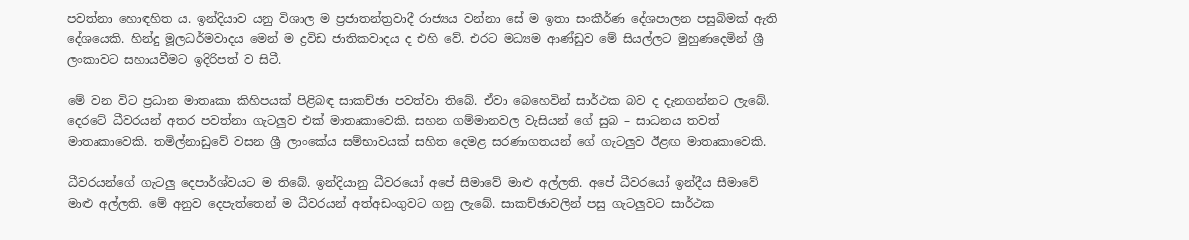පවත්නා හොඳහිත ය. ඉන්දියාව යනු විශාල ම ප්‍රජාතන්ත්‍රවාදී රාජ්‍යය වන්නා සේ ම ඉතා සංකීර්ණ දේශපාලන පසුබිමක් ඇති දේශයෙකි. හින්දු මූලධර්මවාදය මෙන් ම ද්‍රවිඩ ජාතිකවාදය ද එහි වේ. එරට මධ්‍යම ආණ්ඩුව මේ සියල්ලට මුහුණදෙමින් ශ්‍රී ලංකාවට සහායවීමට ඉදිරිපත් ව සිටී.

මේ වන විට ප්‍රධාන මාතෘකා කිහිපයක් පිළිබඳ සාකච්ඡා පවත්වා තිබේ. ඒවා බෙහෙවින් සාර්ථක බව ද දැනගන්නට ලැබේ. දෙරටේ ධීවරයන් අතර පවත්නා ගැටලුව එක් මාතෘකාවෙකි. සහන ගම්මානවල වැසියන් ගේ සුබ – සාධනය තවත් මාතෘකාවෙකි. තමිල්නාඩුවේ වසන ශ්‍රී ලාංකේය සම්භාවයක් සහිත දෙමළ සරණාගතයන් ගේ ගැටලුව ඊළඟ මාතෘකාවෙකි.

ධීවරයන්ගේ ගැටලු දෙපාර්ශ්වයට ම තිබේ. ඉන්දියානු ධීවරයෝ අපේ සීමාවේ මාළු අල්ලති. අපේ ධීවරයෝ ඉන්දීය සීමාවේ මාළු අල්ලති. මේ අනුව දෙපැත්තෙන් ම ධීවරයන් අත්අඩංගුවට ගනු ලැබේ. සාකච්ඡාවලින් පසු ගැටලුවට සාර්ථක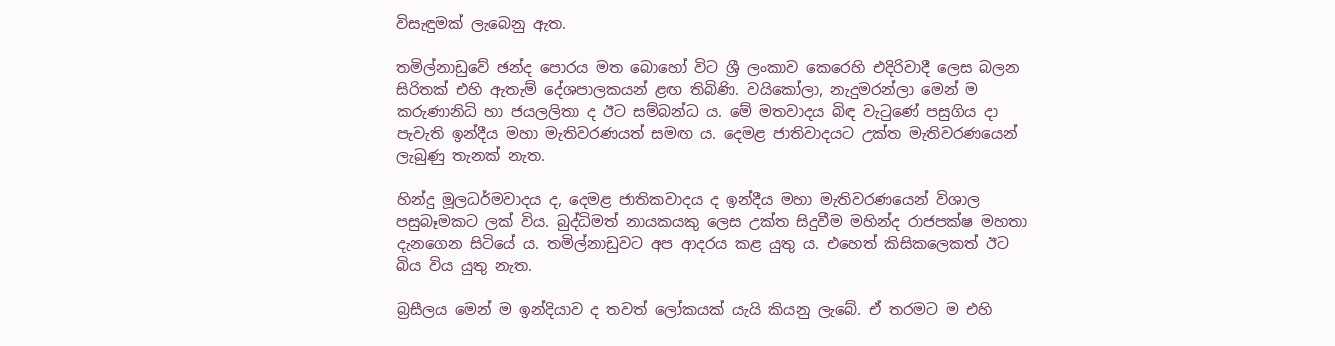විසැඳුමක් ලැබෙනු ඇත.

තමිල්නාඩුවේ ඡන්ද පොරය මත බොහෝ විට ශ්‍රී ලංකාව කෙරෙහි එදිරිවාදී ලෙස බලන සිරිතක් එහි ඇතැම් දේශපාලකයන් ළඟ තිබිණි. වයිකෝලා, නැදුමරන්ලා මෙන් ම කරුණානිධි හා ජයලලිතා ද ඊට සම්බන්ධ ය. මේ මතවාදය බිඳ වැටුණේ පසුගිය දා පැවැති ඉන්දීය මහා මැතිවරණයත් සමඟ ය. දෙමළ ජාතිවාදයට උක්ත මැතිවරණයෙන් ලැබුණු තැනක් නැත.

හින්දු මූලධර්මවාදය ද, දෙමළ ජාතිකවාදය ද ඉන්දීය මහා මැතිවරණයෙන් විශාල පසුබෑමකට ලක් විය. බුද්ධිමත් නායකයකු ලෙස උක්ත සිදුවීම මහින්ද රාජපක්ෂ මහතා දැනගෙන සිටියේ ය. තමිල්නාඩුවට අප ආදරය කළ යුතු ය. එහෙත් කිසිකලෙකත් ඊට බිය විය යුතු නැත.

බ්‍රසීලය මෙන් ම ඉන්දියාව ද තවත් ලෝකයක් යැයි කියනු ලැබේ. ඒ තරමට ම එහි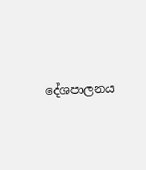දේශපාලනය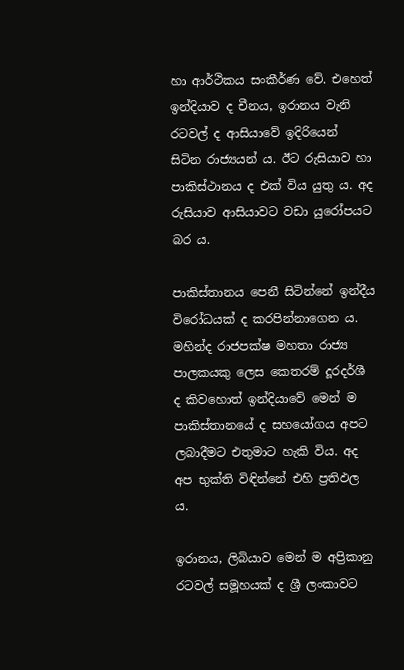හා ආර්ථිකය සංකීර්ණ වේ. එහෙත් ඉන්දියාව ද චීනය, ඉරානය වැනි රටවල් ද ආසියාවේ ඉදිරියෙන් සිටින රාජ්‍යයන් ය. ඊට රුසියාව හා පාකිස්ථානය ද එක් විය යුතු ය. අද රුසියාව ආසියාවට වඩා යුරෝපයට බර ය.

පාකිස්තානය පෙනී සිටින්නේ ඉන්දීය විරෝධයක් ද කරපින්නාගෙන ය. මහින්ද රාජපක්ෂ මහතා රාජ්‍ය පාලකයකු ලෙස කෙතරම් දූරදර්ශී ද කිවහොත් ඉන්දියාවේ මෙන් ම පාකිස්තානයේ ද සහයෝගය අපට ලබාදීමට එතුමාට හැකි විය. අද අප භුක්ති විඳින්නේ එහි ප්‍රතිඵල ය.

ඉරානය, ලිබියාව මෙන් ම අප්‍රිකානු රටවල් සමූහයක් ද ශ්‍රී ලංකාවට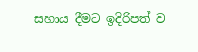සහාය දීමට ඉදිරිපත් ව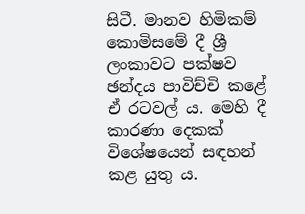සිටී. මානව හිමිකම් කොමිසමේ දී ශ්‍රී ලංකාවට පක්ෂව ඡන්දය පාවිච්චි කළේ ඒ රටවල් ය. මෙහි දී කාරණා දෙකක් විශේෂයෙන් සඳහන් කළ යුතු ය.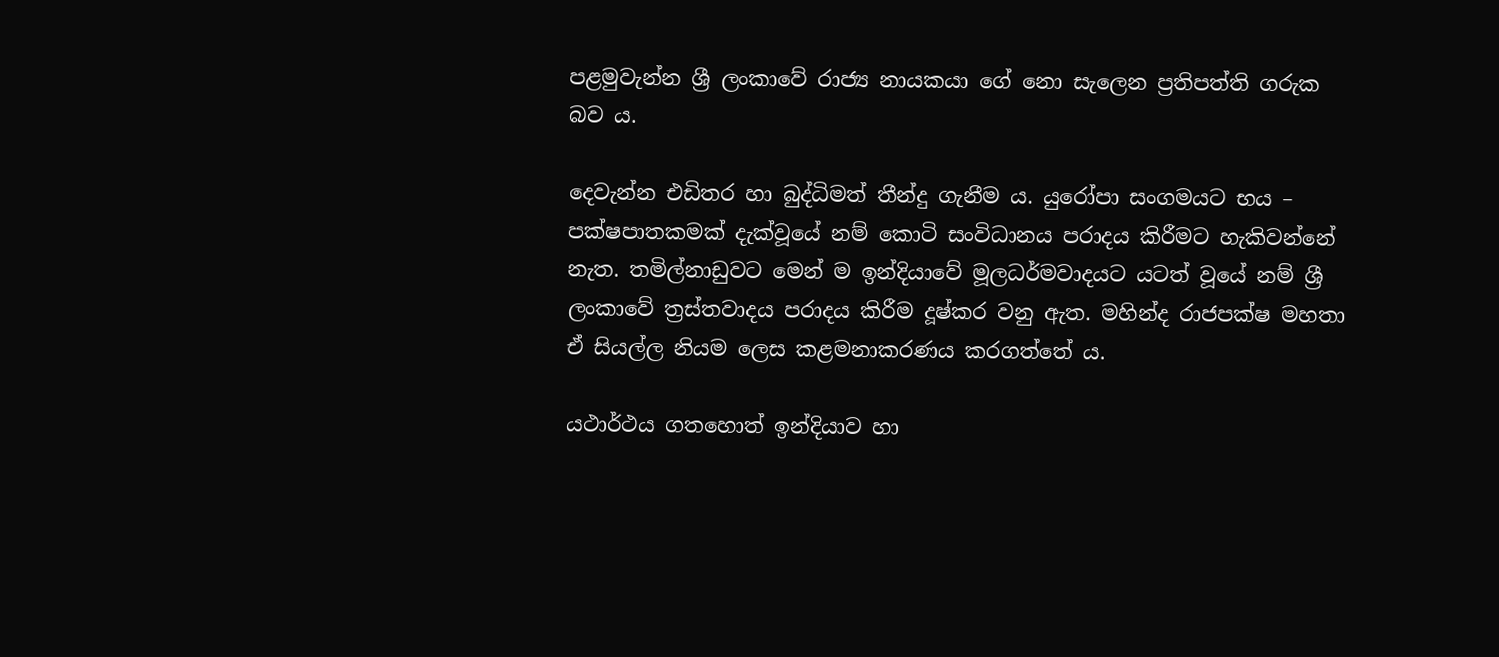පළමුවැන්න ශ්‍රී ලංකාවේ රාජ්‍ය නායකයා ගේ නො සැලෙන ප්‍රතිපත්ති ගරුක බව ය.

දෙවැන්න එඩිතර හා බුද්ධිමත් තීන්දු ගැනීම ය. යුරෝපා සංගමයට භය – පක්ෂපාතකමක් දැක්වූයේ නම් කොටි සංවිධානය පරාදය කිරීමට හැකිවන්නේ නැත. තමිල්නාඩුවට මෙන් ම ඉන්දියාවේ මූලධර්මවාදයට යටත් වූයේ නම් ශ්‍රී ලංකාවේ ත්‍රස්තවාදය පරාදය කිරීම දූෂ්කර වනු ඇත. මහින්ද රාජපක්ෂ මහතා ඒ සියල්ල නියම ලෙස කළමනාකරණය කරගත්තේ ය.

යථාර්ථය ගතහොත් ඉන්දියාව හා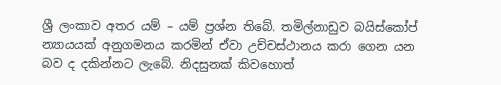ශ්‍රී ලංකාව අතර යම් – යම් ප්‍රශ්න තිබේ. තමිල්නාඩුව බයිස්කෝප් න්‍යායයක් අනුගමනය කරමින් ඒවා උච්චස්ථානය කරා ගෙන යන බව ද දකින්නට ලැබේ. නිදසුනක් කිවහොත්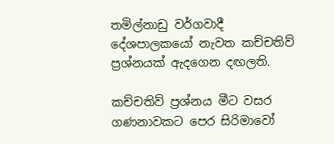තමිල්නාඩු වර්ගවාදී දේශපාලකයෝ නැවත කච්චතිව් ප්‍රශ්නයක් ඇදගෙන දඟලති.

කච්චතිව් ප්‍රශ්නය මීට වසර ගණනාවකට පෙර සිරිමාවෝ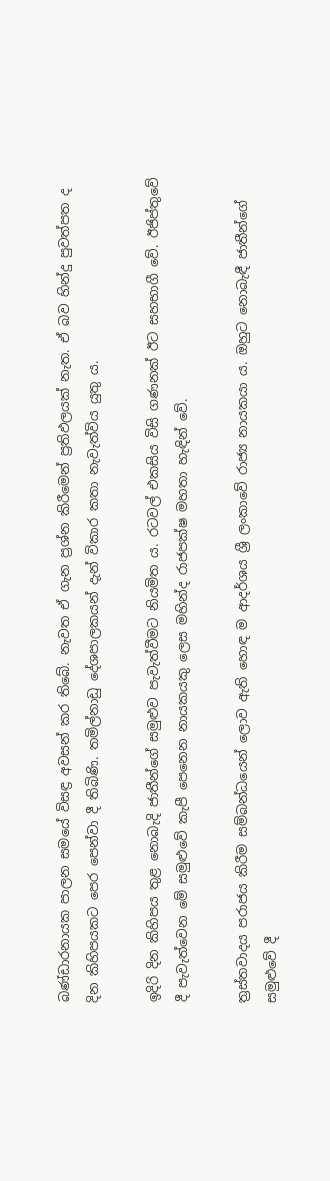බණ්ඩාරනායක පාලන සමයේ විසඳ්‍ර අවසන් කර තිබේ. නැවත ඒ ගැන ප්‍රශ්න කිරීමෙන් ප්‍රතිඵලයක් නැත. ඒ බව හින්දු පුවත්පත ද දින කිහිපයකට පෙර පෙන්වා දී තිබිණි. තමිල්නාඩු දේශපාලකයන් දැන් විකාර කතා නැවැත්විය යුතු ය.

ඉදිරි දින කිහිපය තුළ නොබැදි ජාතීන්ගේ සමුළුව පැවැත්වීමට නියමිත ය. රටවල් එකසිය විසි ගණනක් ඊට සහභාගී වේ. ඊජිප්තුවේ දී පැවැත්වෙන මේ සමුළුවේ කැපී පෙනෙන නායකයකු ලෙස මහින්ද රාජපක්ෂ මහතා හැඳින් වේ.

ත්‍රස්තවාදය පරාජය කිරීම සම්බන්ධයෙන් ලොව ඇති හොඳ ම ආදර්ශය ශ්‍රී ලංකාවේ රාජ්‍ය නායකයා ය. ඔහුට නොබැඳී ජාතීන්ගේ සමුළුවේ දී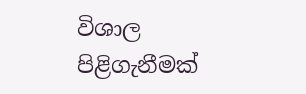විශාල පිළිගැනීමක්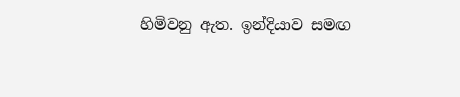හිමිවනු ඇත. ඉන්දියාව සමඟ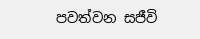පවත්වන සජීවි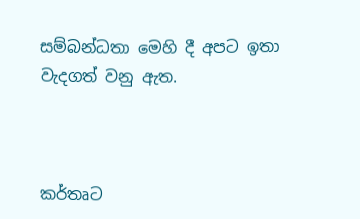සම්බන්ධතා මෙහි දී අපට ඉතා වැදගත් වනු ඇත.



කර්තෘට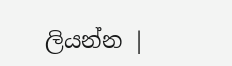ලියන්න |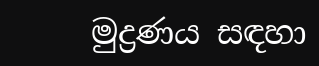මුද්‍රණය සඳහා